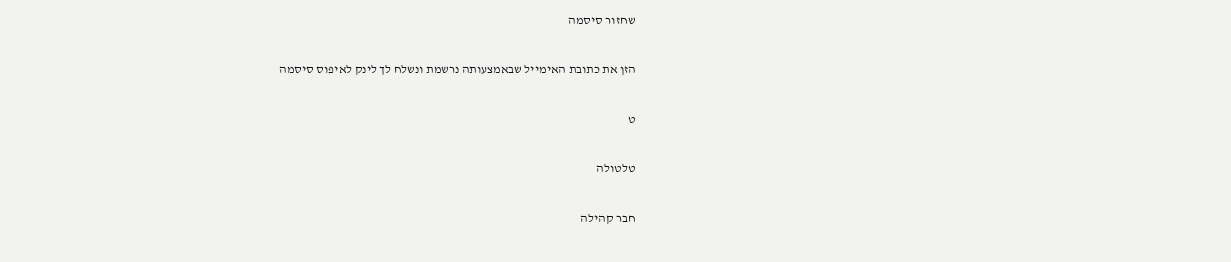שחזור סיסמה

הזן את כתובת האימייל שבאמצעותה נרשמת ונשלח לך לינק לאיפוס סיסמה

ט

טלטולה

חבר קהילה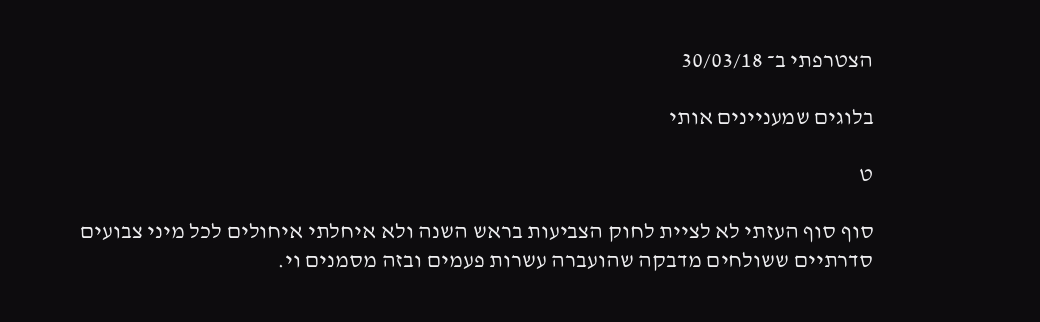הצטרפתי ב־ 30/03/18

בלוגים שמעניינים אותי

ט

סוף סוף העזתי לא לציית לחוק הצביעות בראש השנה ולא איחלתי איחולים לכל מיני צבועים סדרתיים ששולחים מדבקה שהועברה עשרות פעמים ובזה מסמנים וי.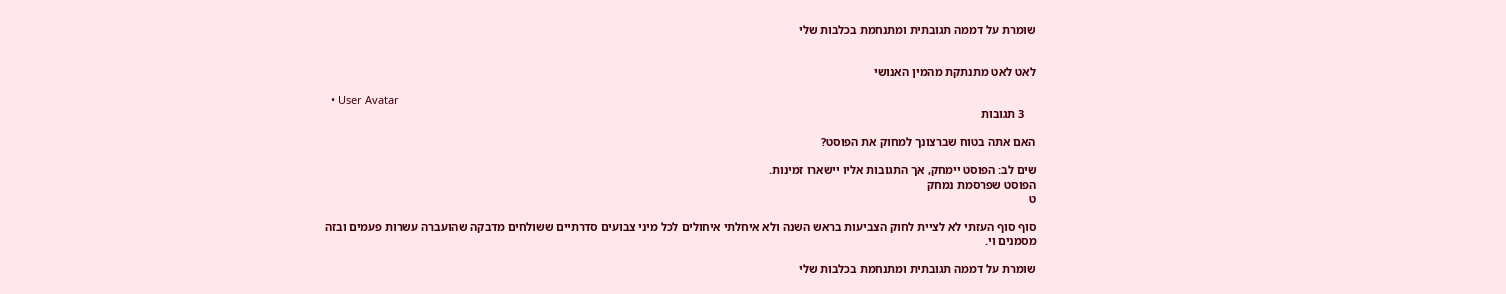שומרת על דממה תגובתית ומתנחמת בכלבות שלי


לאט לאט מתנתקת מהמין האנושי

  • User Avatar
    3 תגובות

האם אתה בטוח שברצונך למחוק את הפוסט?

שים לב: הפוסט יימחק, אך התגובות אליו יישארו זמינות.
הפוסט שפרסמת נמחק
ט

סוף סוף העזתי לא לציית לחוק הצביעות בראש השנה ולא איחלתי איחולים לכל מיני צבועים סדרתיים ששולחים מדבקה שהועברה עשרות פעמים ובזה מסמנים וי.

שומרת על דממה תגובתית ומתנחמת בכלבות שלי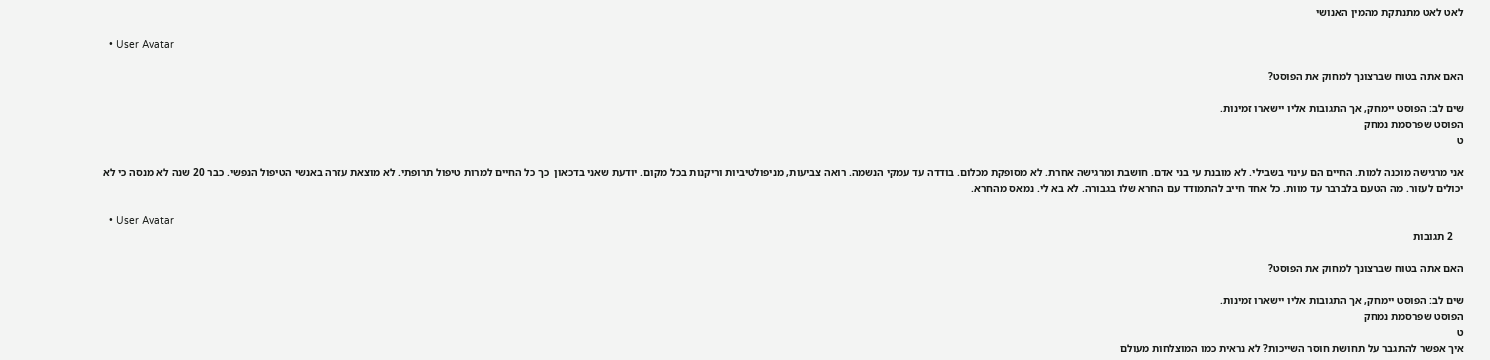לאט לאט מתנתקת מהמין האנושי

  • User Avatar

האם אתה בטוח שברצונך למחוק את הפוסט?

שים לב: הפוסט יימחק, אך התגובות אליו יישארו זמינות.
הפוסט שפרסמת נמחק
ט

אני מרגישה מוכנה למות. החיים הם עינוי בשבילי. לא מובנת עי בני אדם. חושבת ומרגישה אחרת. לא מסופקת מכלום. בודדה עד עמקי הנשמה. רואה צביעות, מניפולטיביות וריקנות בכל מקום. יודעת שאני בדכאון  כך כל החיים למרות טיפול תרופתי. לא מוצאת עזרה באנשי הטיפול הנפשי. כבר 20 שנה לא מנסה כי לא יכולים לעזור. מה הטעם בלברבר עד מוות. כל אחד חייב להתמודד עם החרא שלו בגבורה. לא בא לי. נמאס מהחרא.

  • User Avatar
    2 תגובות

האם אתה בטוח שברצונך למחוק את הפוסט?

שים לב: הפוסט יימחק, אך התגובות אליו יישארו זמינות.
הפוסט שפרסמת נמחק
ט
איך אפשר להתגבר על תחושת חוסר השייכות? לא נראית כמו המוצלחות מעולם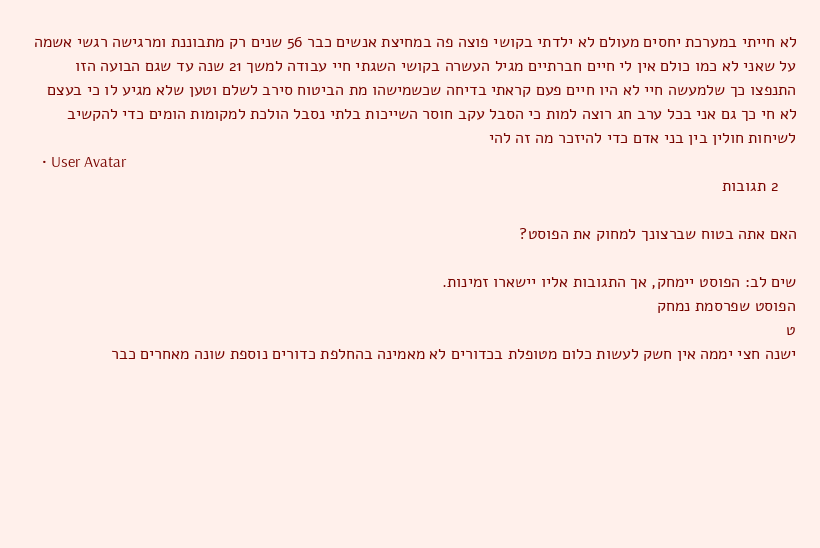לא חייתי במערכת יחסים מעולם לא ילדתי בקושי פוצה פה במחיצת אנשים כבר 56 שנים רק מתבוננת ומרגישה רגשי אשמה על שאני לא כמו כולם אין לי חיים חברתיים מגיל העשרה בקושי השגתי חיי עבודה למשך 21 שנה עד שגם הבועה הזו התנפצו כך שלמעשה חיי לא היו חיים פעם קראתי בדיחה שכשמישהו מת הביטוח סירב לשלם וטען שלא מגיע לו כי בעצם לא חי כך גם אני בכל ערב חג רוצה למות כי הסבל עקב חוסר השייכות בלתי נסבל הולכת למקומות הומים כדי להקשיב לשיחות חולין בין בני אדם כדי להיזכר מה זה להי
  • User Avatar
    2 תגובות

האם אתה בטוח שברצונך למחוק את הפוסט?

שים לב: הפוסט יימחק, אך התגובות אליו יישארו זמינות.
הפוסט שפרסמת נמחק
ט
ישנה חצי יממה אין חשק לעשות כלום מטופלת בכדורים לא מאמינה בהחלפת כדורים נוספת שונה מאחרים כבר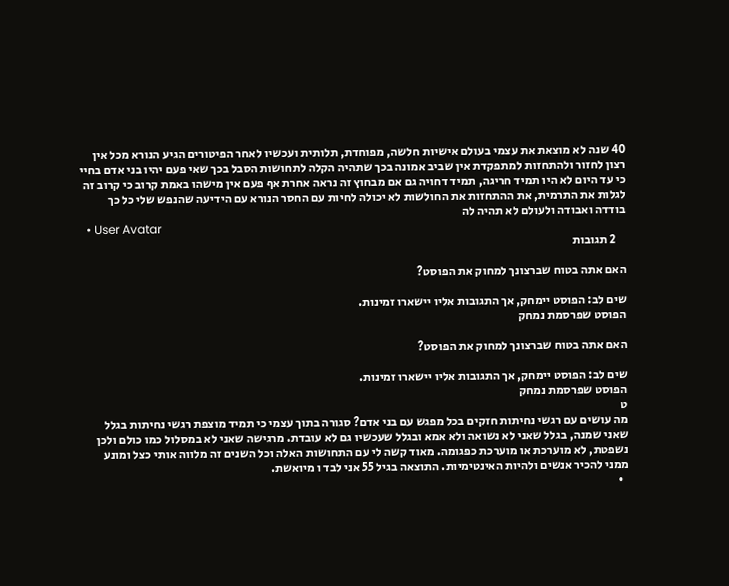40 שנה לא מוצאת את עצמי בעולם אישיות חלשה, מפוחדת, תלותית ועכשיו לאחר הפיטורים הגיע הנורא מכל אין רצון לחזור ולהתחזות למתפקדת אין שביב אמונה בכך שתהיה הקלה לתחושות הסבל בכך שאי פעם יהיו בני אדם בחיי כי עד היום לא היו תמיד חריגה, תמיד דחויה גם אם מבחוץ זה נראה אחרת אף פעם אין מישהו באמת קרוב כי קרוב זה לגלות את התרמית, את ההתחזות את החולשות לא יכולה לחיות עם החסר הנורא עם הידיעה שהנפש שלי כל כך בודדה ואבודה ולעולם לא תהיה לה
  • User Avatar
    2 תגובות

האם אתה בטוח שברצונך למחוק את הפוסט?

שים לב: הפוסט יימחק, אך התגובות אליו יישארו זמינות.
הפוסט שפרסמת נמחק

האם אתה בטוח שברצונך למחוק את הפוסט?

שים לב: הפוסט יימחק, אך התגובות אליו יישארו זמינות.
הפוסט שפרסמת נמחק
ט
מה עושים עם רגשי נחיתות חזקים בכל מפגש עם בני אדם? סגורה בתוך עצמי כי תמיד מוצפת רגשי נחיתות בגלל שאני שמנה, בגלל שאני לא נשואה ולא אמא ובגלל שעכשיו גם לא עובדת. מרגישה שאני לא במסלול כמו כולם ולכן נשפטת, לא מוערכת או מוערכת כפגומה. מאוד קשה לי עם התחושות האלה וכל השנים זה מלווה אותי כצל ומונע ממני להכיר אנשים ולהיות האינטימיות. התוצאה בגיל 55 אני לבד ו מיואשת.
  •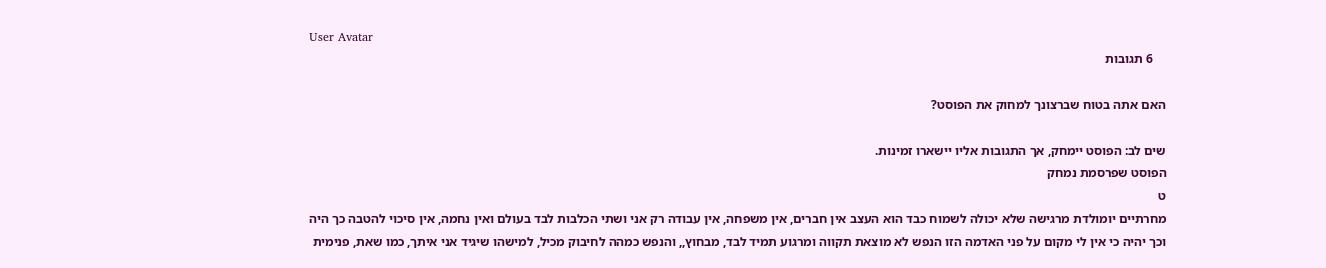User Avatar
    6 תגובות

האם אתה בטוח שברצונך למחוק את הפוסט?

שים לב: הפוסט יימחק, אך התגובות אליו יישארו זמינות.
הפוסט שפרסמת נמחק
ט
מחרתיים יומולדת מרגישה שלא יכולה לשמוח כבד הוא העצב אין חברים, אין משפחה, אין עבודה רק אני ושתי הכלבות לבד בעולם ואין נחמה, אין סיכוי להטבה כך היה וכך יהיה כי אין לי מקום על פני האדמה הזו הנפש לא מוצאת תקווה ומרגוע תמיד לבד, מבחוץ,, והנפש כמהה לחיבוק מכיל, למישהו שיגיד אני איתך, כמו שאת, פנימית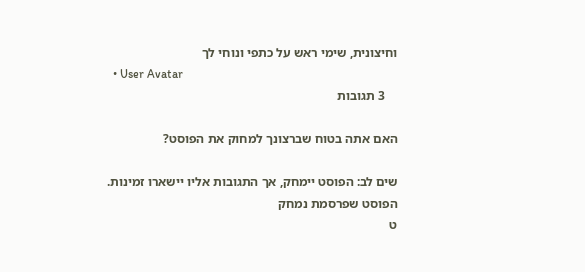וחיצונית, שימי ראש על כתפי ונוחי לך
  • User Avatar
    3 תגובות

האם אתה בטוח שברצונך למחוק את הפוסט?

שים לב: הפוסט יימחק, אך התגובות אליו יישארו זמינות.
הפוסט שפרסמת נמחק
ט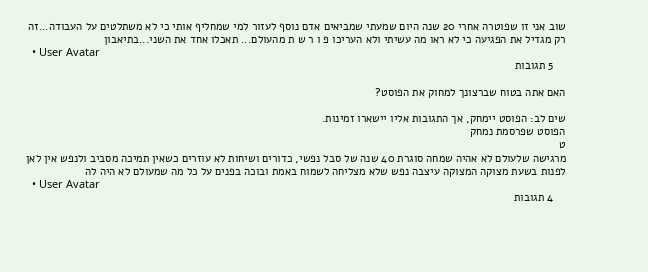שוב אני זו שפוטרה אחרי 20 שנה היום שמעתי שמביאים אדם נוסף לעזור למי שמחליף אותי כי לא משתלטים על העבודה...זה רק מגדיל את הפגיעה כי לא ראו מה עשיתי ולא העריכו פ ו ר ש ת מהעולם... תאכלו אחד את השני...בתיאבון
  • User Avatar
    5 תגובות

האם אתה בטוח שברצונך למחוק את הפוסט?

שים לב: הפוסט יימחק, אך התגובות אליו יישארו זמינות.
הפוסט שפרסמת נמחק
ט
מרגישה שלעולם לא אהיה שמחה סוגרת 40 שנה של סבל נפשי, כדורים ושיחות לא עוזרים כשאין תמיכה מסביב ולנפש אין לאן לפנות בשעת מצוקה המצוקה עיצבה נפש שלא מצליחה לשמוח באמת ובוכה בפנים על כל מה שמעולם לא היה לה
  • User Avatar
    4 תגובות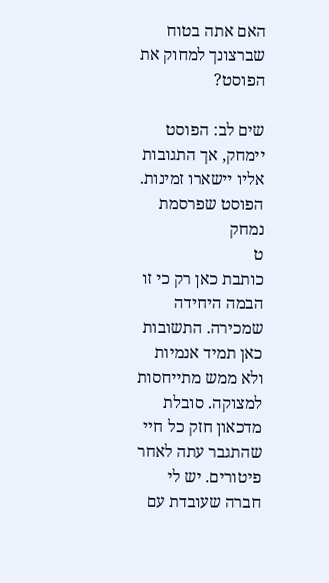האם אתה בטוח שברצונך למחוק את הפוסט?

שים לב: הפוסט יימחק, אך התגובות אליו יישארו זמינות.
הפוסט שפרסמת נמחק
ט
כותבת כאן רק כי זו הבמה היחידה שמכירה. התשובות כאן תמיד אנמיות ולא ממש מתייחסות למצוקה. סובלת מדכאון חזק כל חיי שהתגבר עתה לאחר פיטורים. יש לי חברה שעובדת עם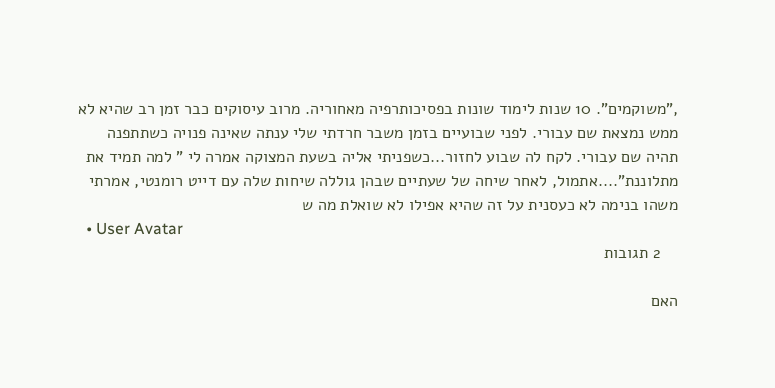,"משוקמים". 10 שנות לימוד שונות בפסיכותרפיה מאחוריה. מרוב עיסוקים כבר זמן רב שהיא לא ממש נמצאת שם עבורי. לפני שבועיים בזמן משבר חרדתי שלי ענתה שאינה פנויה כשתתפנה תהיה שם עבורי. לקח לה שבוע לחזור...כשפניתי אליה בשעת המצוקה אמרה לי " למה תמיד את מתלוננת"....אתמול, לאחר שיחה של שעתיים שבהן גוללה שיחות שלה עם דייט רומנטי, אמרתי משהו בנימה לא כעסנית על זה שהיא אפילו לא שואלת מה ש
  • User Avatar
    2 תגובות

האם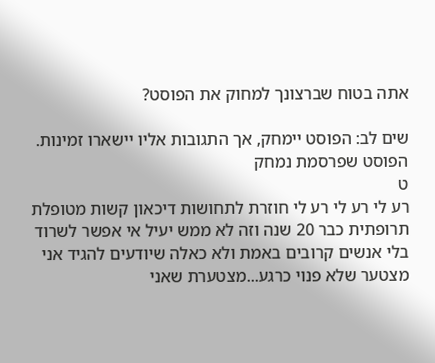אתה בטוח שברצונך למחוק את הפוסט?

שים לב: הפוסט יימחק, אך התגובות אליו יישארו זמינות.
הפוסט שפרסמת נמחק
ט
רע לי רע לי רע לי חוזרת לתחושות דיכאון קשות מטופלת תרופתית כבר 20 שנה וזה לא ממש יעיל אי אפשר לשרוד בלי אנשים קרובים באמת ולא כאלה שיודעים להגיד אני מצטער שלא פנוי כרגע...מצטערת שאני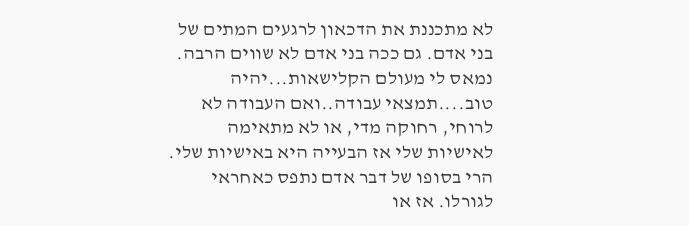לא מתכננת את הדכאון לרגעים המתים של בני אדם. גם ככה בני אדם לא שווים הרבה. נמאס לי מעולם הקלישאות...יהיה טוב....תמצאי עבודה..ואם העבודה לא לרוחי, רחוקה מדי, או לא מתאימה לאישיות שלי אז הבעייה היא באישיות שלי. הרי בסופו של דבר אדם נתפס כאחראי לגורלו. אז או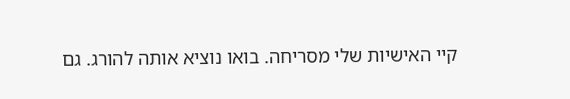קיי האישיות שלי מסריחה. בואו נוציא אותה להורג. גם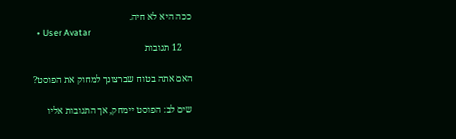ככה היא לא חיה.
  • User Avatar
    12 תגובות

האם אתה בטוח שברצונך למחוק את הפוסט?

שים לב: הפוסט יימחק, אך התגובות אליו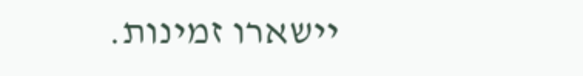יישארו זמינות.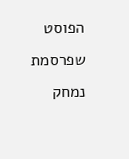הפוסט שפרסמת נמחק